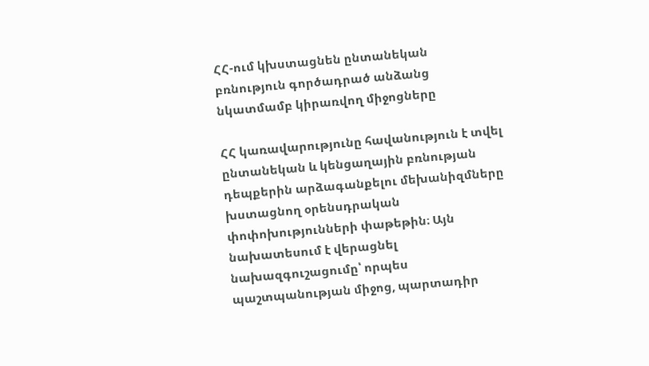ՀՀ-ում կխստացնեն ընտանեկան բռնություն գործադրած անձանց նկատմամբ կիրառվող միջոցները

ՀՀ կառավարությունը հավանություն է տվել ընտանեկան և կենցաղային բռնության դեպքերին արձագանքելու մեխանիզմները խստացնող օրենսդրական փոփոխությունների փաթեթին։ Այն նախատեսում է վերացնել նախազգուշացումը՝ որպես պաշտպանության միջոց, պարտադիր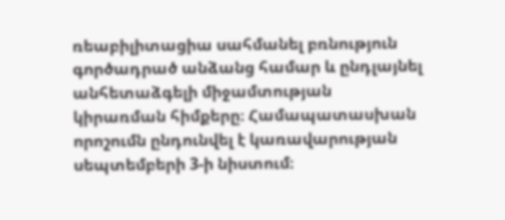ռեաբիլիտացիա սահմանել բռնություն գործադրած անձանց համար և ընդլայնել անհետաձգելի միջամտության կիրառման հիմքերը։ Համապատասխան որոշումն ընդունվել է կառավարության սեպտեմբերի 3-ի նիստում։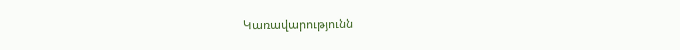Կառավարությունն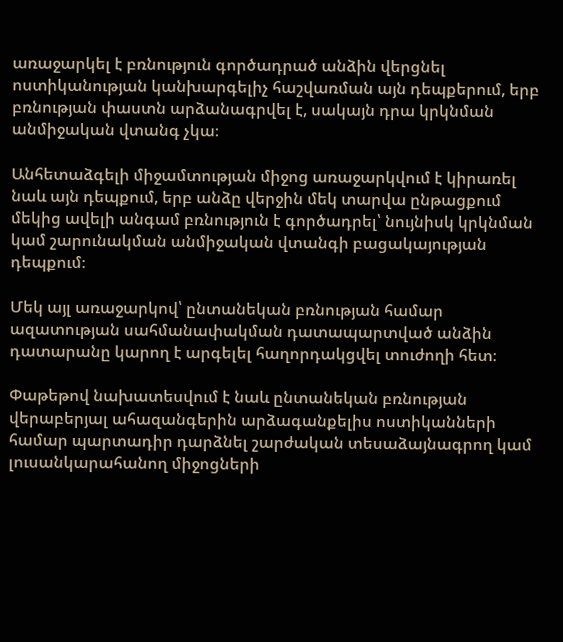առաջարկել է բռնություն գործադրած անձին վերցնել ոստիկանության կանխարգելիչ հաշվառման այն դեպքերում, երբ բռնության փաստն արձանագրվել է, սակայն դրա կրկնման անմիջական վտանգ չկա։

Անհետաձգելի միջամտության միջոց առաջարկվում է կիրառել նաև այն դեպքում, երբ անձը վերջին մեկ տարվա ընթացքում մեկից ավելի անգամ բռնություն է գործադրել՝ նույնիսկ կրկնման կամ շարունակման անմիջական վտանգի բացակայության դեպքում։

Մեկ այլ առաջարկով՝ ընտանեկան բռնության համար ազատության սահմանափակման դատապարտված անձին դատարանը կարող է արգելել հաղորդակցվել տուժողի հետ։

Փաթեթով նախատեսվում է նաև ընտանեկան բռնության վերաբերյալ ահազանգերին արձագանքելիս ոստիկանների համար պարտադիր դարձնել շարժական տեսաձայնագրող կամ լուսանկարահանող միջոցների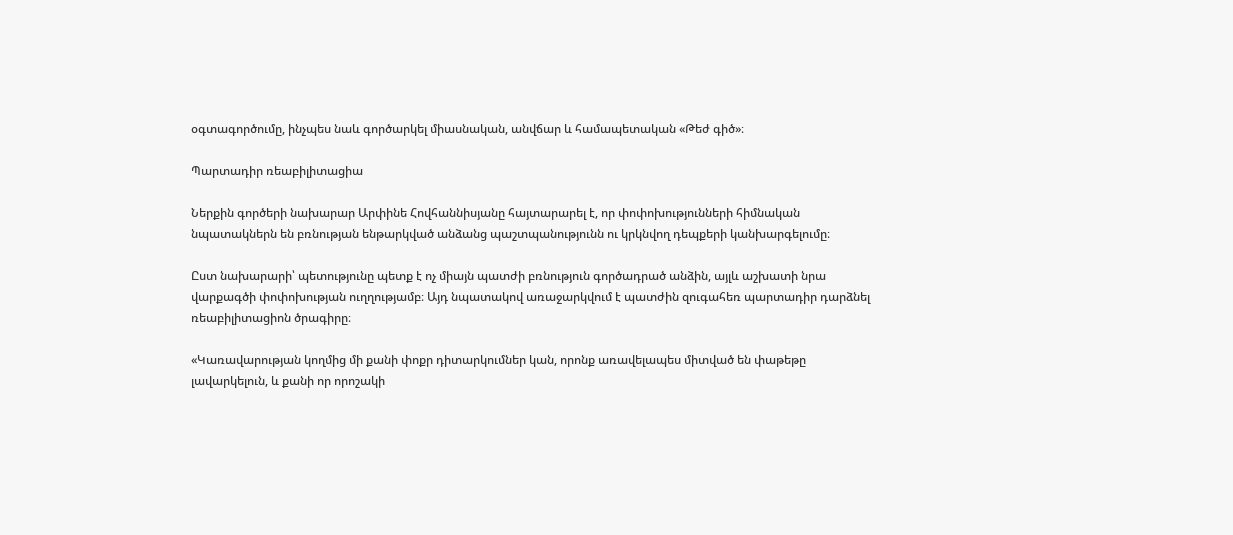օգտագործումը, ինչպես նաև գործարկել միասնական, անվճար և համապետական «Թեժ գիծ»։

Պարտադիր ռեաբիլիտացիա

Ներքին գործերի նախարար Արփինե Հովհաննիսյանը հայտարարել է, որ փոփոխությունների հիմնական նպատակներն են բռնության ենթարկված անձանց պաշտպանությունն ու կրկնվող դեպքերի կանխարգելումը։

Ըստ նախարարի՝ պետությունը պետք է ոչ միայն պատժի բռնություն գործադրած անձին, այլև աշխատի նրա վարքագծի փոփոխության ուղղությամբ։ Այդ նպատակով առաջարկվում է պատժին զուգահեռ պարտադիր դարձնել ռեաբիլիտացիոն ծրագիրը։

«Կառավարության կողմից մի քանի փոքր դիտարկումներ կան, որոնք առավելապես միտված են փաթեթը լավարկելուն, և քանի որ որոշակի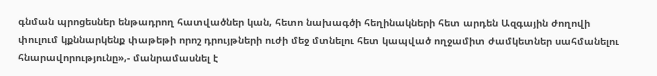գնման պրոցեսներ ենթադրող հատվածներ կան, հետո նախագծի հեղինակների հետ արդեն Ազգային ժողովի փուլում կքննարկենք փաթեթի որոշ դրույթների ուժի մեջ մտնելու հետ կապված ողջամիտ ժամկետներ սահմանելու հնարավորությունը»,- մանրամասնել է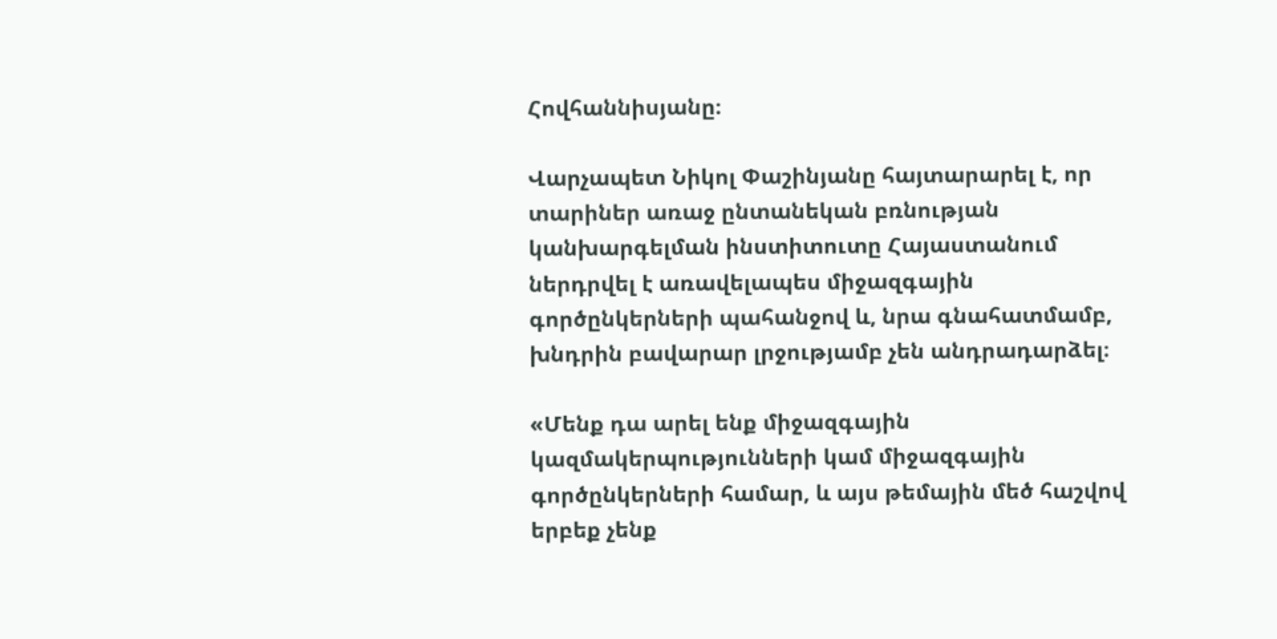Հովհաննիսյանը։

Վարչապետ Նիկոլ Փաշինյանը հայտարարել է, որ տարիներ առաջ ընտանեկան բռնության կանխարգելման ինստիտուտը Հայաստանում ներդրվել է առավելապես միջազգային գործընկերների պահանջով և, նրա գնահատմամբ, խնդրին բավարար լրջությամբ չեն անդրադարձել։

«Մենք դա արել ենք միջազգային կազմակերպությունների կամ միջազգային գործընկերների համար, և այս թեմային մեծ հաշվով երբեք չենք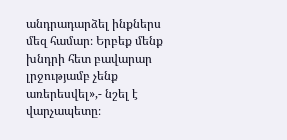անդրադարձել ինքներս մեզ համար։ Երբեք մենք խնդրի հետ բավարար լրջությամբ չենք առերեսվել»,- նշել է վարչապետը։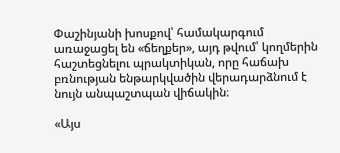Փաշինյանի խոսքով՝ համակարգում առաջացել են «ճեղքեր», այդ թվում՝ կողմերին հաշտեցնելու պրակտիկան, որը հաճախ բռնության ենթարկվածին վերադարձնում է նույն անպաշտպան վիճակին։

«Այս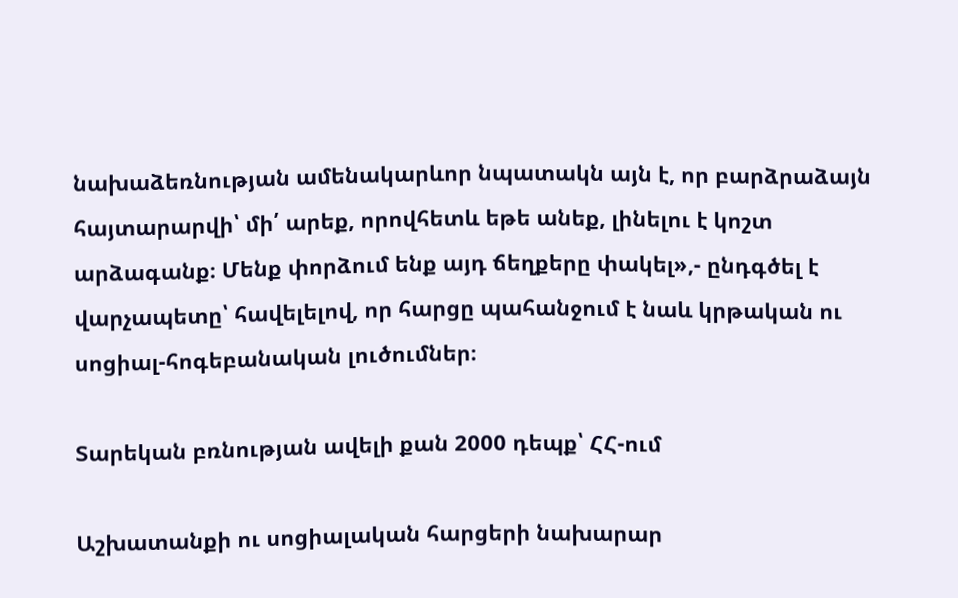նախաձեռնության ամենակարևոր նպատակն այն է, որ բարձրաձայն հայտարարվի՝ մի՛ արեք, որովհետև եթե անեք, լինելու է կոշտ արձագանք։ Մենք փորձում ենք այդ ճեղքերը փակել»,- ընդգծել է վարչապետը՝ հավելելով, որ հարցը պահանջում է նաև կրթական ու սոցիալ-հոգեբանական լուծումներ։

Տարեկան բռնության ավելի քան 2000 դեպք՝ ՀՀ-ում

Աշխատանքի ու սոցիալական հարցերի նախարար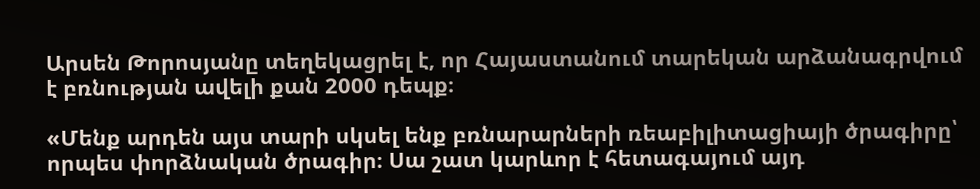Արսեն Թորոսյանը տեղեկացրել է, որ Հայաստանում տարեկան արձանագրվում է բռնության ավելի քան 2000 դեպք։

«Մենք արդեն այս տարի սկսել ենք բռնարարների ռեաբիլիտացիայի ծրագիրը՝ որպես փորձնական ծրագիր։ Սա շատ կարևոր է հետագայում այդ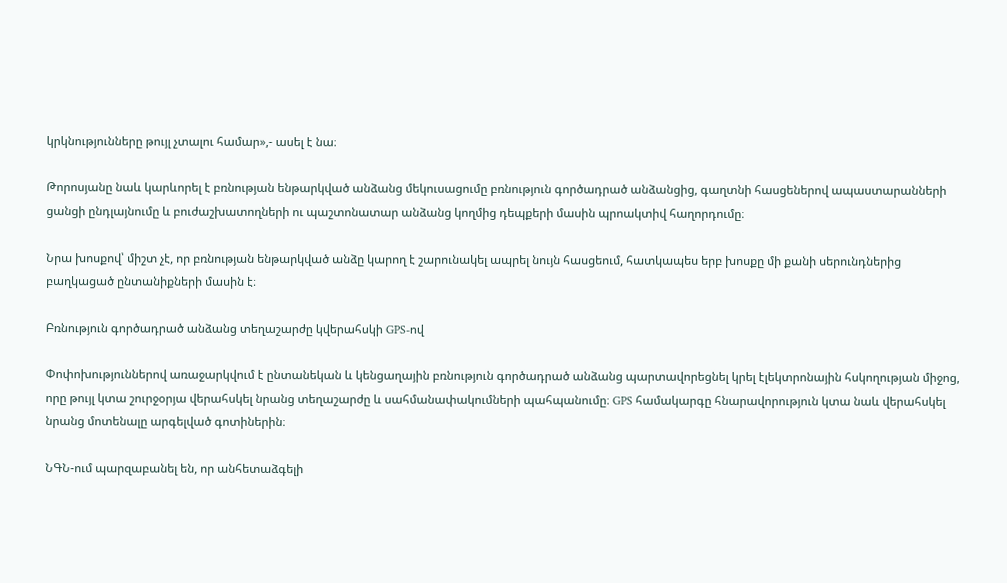կրկնությունները թույլ չտալու համար»,- ասել է նա։

Թորոսյանը նաև կարևորել է բռնության ենթարկված անձանց մեկուսացումը բռնություն գործադրած անձանցից, գաղտնի հասցեներով ապաստարանների ցանցի ընդլայնումը և բուժաշխատողների ու պաշտոնատար անձանց կողմից դեպքերի մասին պրոակտիվ հաղորդումը։

Նրա խոսքով՝ միշտ չէ, որ բռնության ենթարկված անձը կարող է շարունակել ապրել նույն հասցեում, հատկապես երբ խոսքը մի քանի սերունդներից բաղկացած ընտանիքների մասին է։

Բռնություն գործադրած անձանց տեղաշարժը կվերահսկի GPS-ով

Փոփոխություններով առաջարկվում է ընտանեկան և կենցաղային բռնություն գործադրած անձանց պարտավորեցնել կրել էլեկտրոնային հսկողության միջոց, որը թույլ կտա շուրջօրյա վերահսկել նրանց տեղաշարժը և սահմանափակումների պահպանումը։ GPS համակարգը հնարավորություն կտա նաև վերահսկել նրանց մոտենալը արգելված գոտիներին։

ՆԳՆ-ում պարզաբանել են, որ անհետաձգելի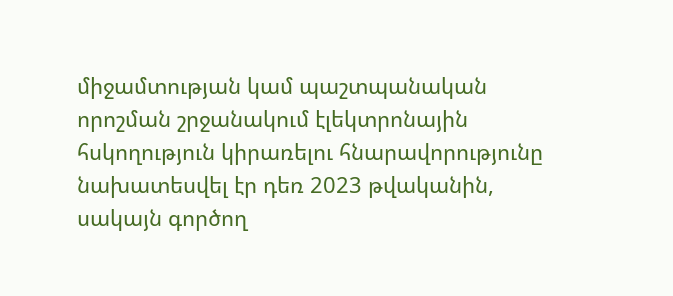միջամտության կամ պաշտպանական որոշման շրջանակում էլեկտրոնային հսկողություն կիրառելու հնարավորությունը նախատեսվել էր դեռ 2023 թվականին, սակայն գործող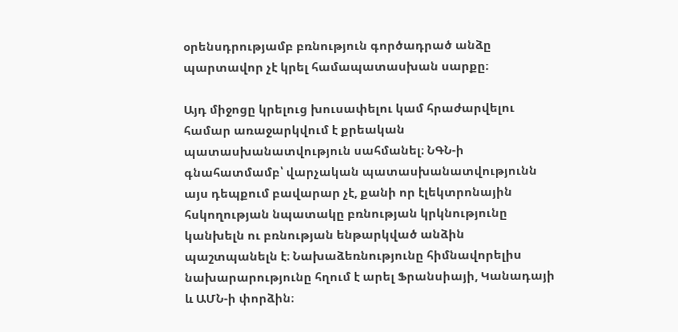օրենսդրությամբ բռնություն գործադրած անձը պարտավոր չէ կրել համապատասխան սարքը։

Այդ միջոցը կրելուց խուսափելու կամ հրաժարվելու համար առաջարկվում է քրեական պատասխանատվություն սահմանել։ ՆԳՆ-ի գնահատմամբ՝ վարչական պատասխանատվությունն այս դեպքում բավարար չէ, քանի որ էլեկտրոնային հսկողության նպատակը բռնության կրկնությունը կանխելն ու բռնության ենթարկված անձին պաշտպանելն է։ Նախաձեռնությունը հիմնավորելիս նախարարությունը հղում է արել Ֆրանսիայի, Կանադայի և ԱՄՆ-ի փորձին։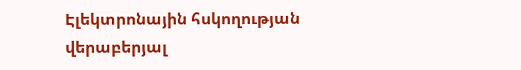Էլեկտրոնային հսկողության վերաբերյալ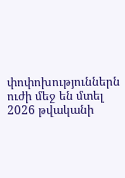փոփոխություններն ուժի մեջ են մտել 2026 թվականի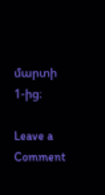մարտի 1-ից։

Leave a Comment